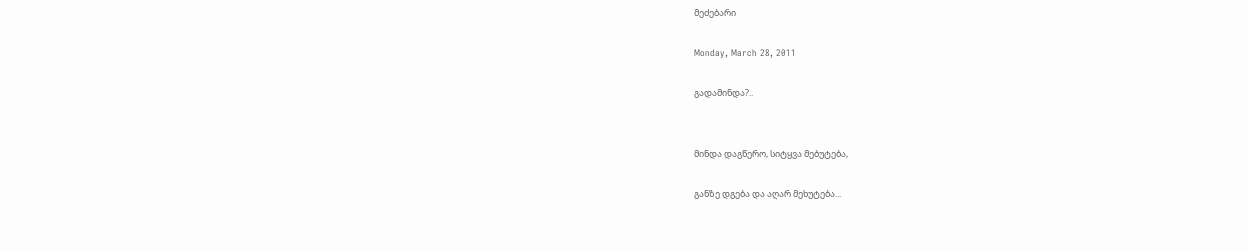მეძებარი

Monday, March 28, 2011

გადამინდა?..


მინდა დაგწერო, სიტყვა მებუტება,

განზე დგება და აღარ მეხუტება...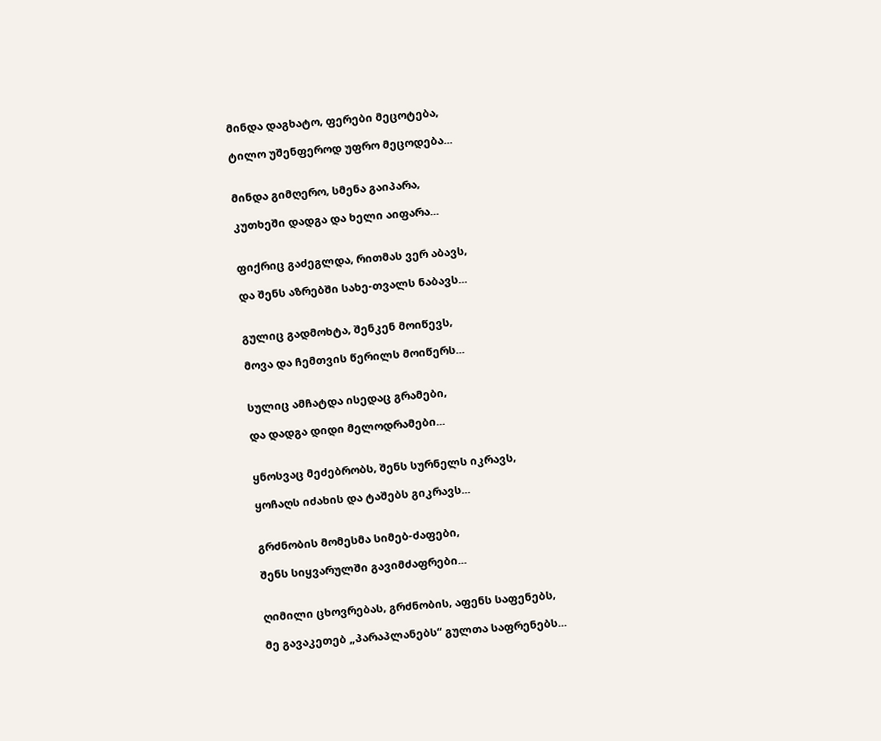მინდა დაგხატო, ფერები მეცოტება,

ტილო უშენფეროდ უფრო მეცოდება...


მინდა გიმღერო, სმენა გაიპარა,

კუთხეში დადგა და ხელი აიფარა...


ფიქრიც გაძეგლდა, რითმას ვერ აბავს,

და შენს აზრებში სახე-თვალს ნაბავს...


გულიც გადმოხტა, შენკენ მოიწევს,

მოვა და ჩემთვის წერილს მოიწერს...


სულიც ამჩატდა ისედაც გრამები,

და დადგა დიდი მელოდრამები...


ყნოსვაც მეძებრობს, შენს სურნელს იკრავს,

ყოჩაღს იძახის და ტაშებს გიკრავს...


გრძნობის მომესმა სიმებ-ძაფები,

შენს სიყვარულში გავიმძაფრები...


ღიმილი ცხოვრებას, გრძნობის, აფენს საფენებს,

მე გავაკეთებ „პარაპლანებს“ გულთა საფრენებს...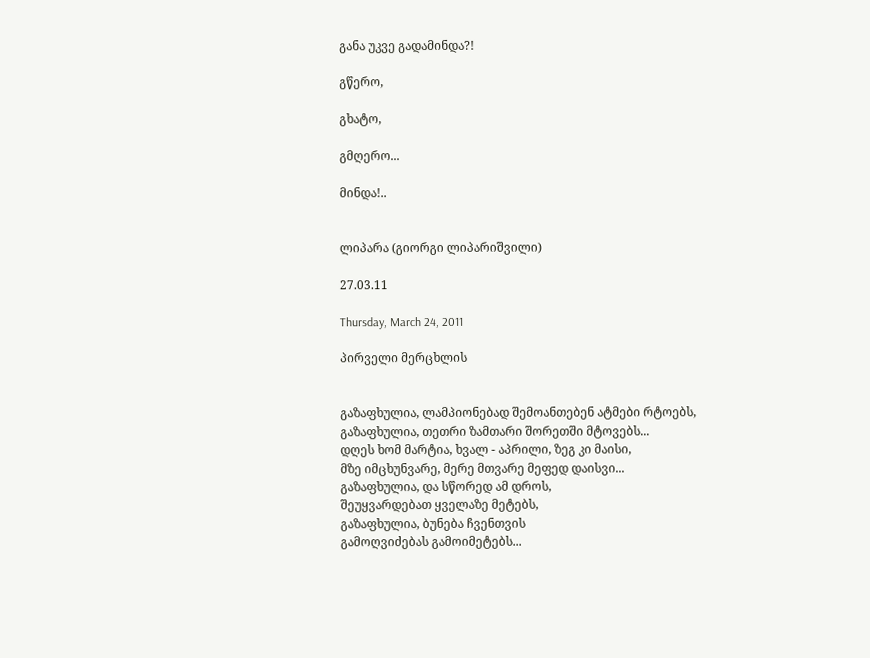განა უკვე გადამინდა?!

გწერო,

გხატო,

გმღერო...

მინდა!..


ლიპარა (გიორგი ლიპარიშვილი)

27.03.11

Thursday, March 24, 2011

პირველი მერცხლის


გაზაფხულია, ლამპიონებად შემოანთებენ ატმები რტოებს,
გაზაფხულია, თეთრი ზამთარი შორეთში მტოვებს...
დღეს ხომ მარტია, ხვალ - აპრილი, ზეგ კი მაისი,
მზე იმცხუნვარე, მერე მთვარე მეფედ დაისვი...
გაზაფხულია, და სწორედ ამ დროს,
შეუყვარდებათ ყველაზე მეტებს,
გაზაფხულია, ბუნება ჩვენთვის
გამოღვიძებას გამოიმეტებს...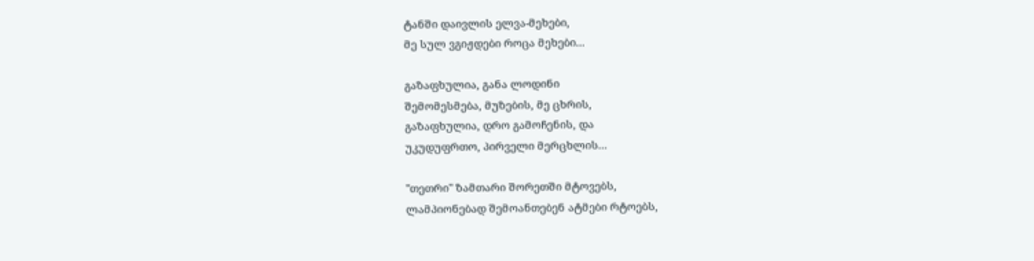ტანში დაივლის ელვა-მეხები,
მე სულ ვგიჟდები როცა მეხები...

გაზაფხულია, განა ლოდინი
შემომესმება, მუზების, მე ცხრის,
გაზაფხულია, დრო გამოჩენის, და
უკუდუფრთო, პირველი მერცხლის...

"თეთრი" ზამთარი შორეთში მტოვებს,
ლამპიონებად შემოანთებენ ატმები რტოებს,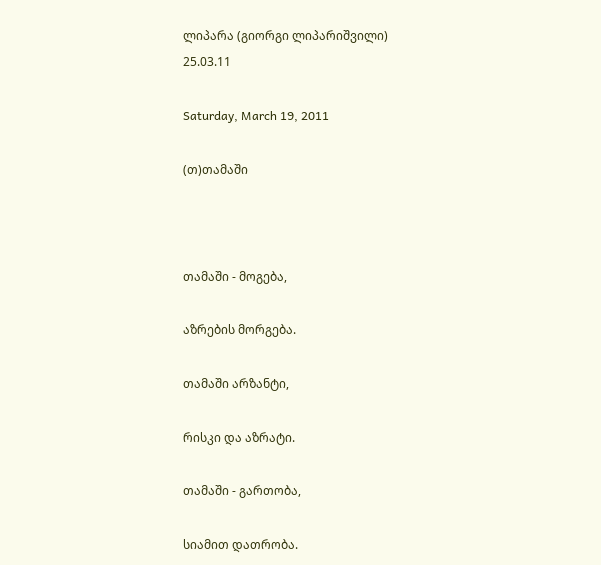ლიპარა (გიორგი ლიპარიშვილი)
25.03.11

Saturday, March 19, 2011

(თ)თამაში



თამაში - მოგება,

აზრების მორგება.

თამაში არზანტი,

რისკი და აზრატი.

თამაში - გართობა,

სიამით დათრობა.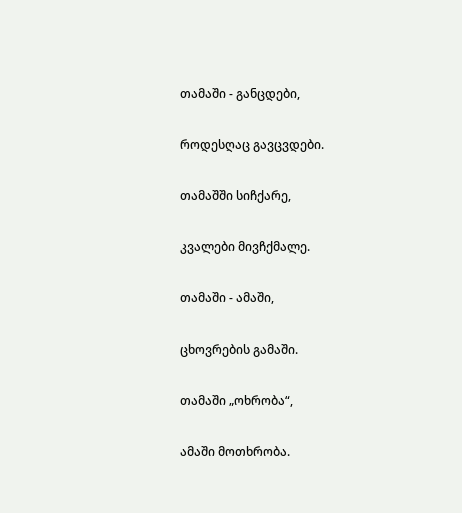თამაში - განცდები,

როდესღაც გავცვდები.

თამაშში სიჩქარე,

კვალები მივჩქმალე.

თამაში - ამაში,

ცხოვრების გამაში.

თამაში „ოხრობა“,

ამაში მოთხრობა.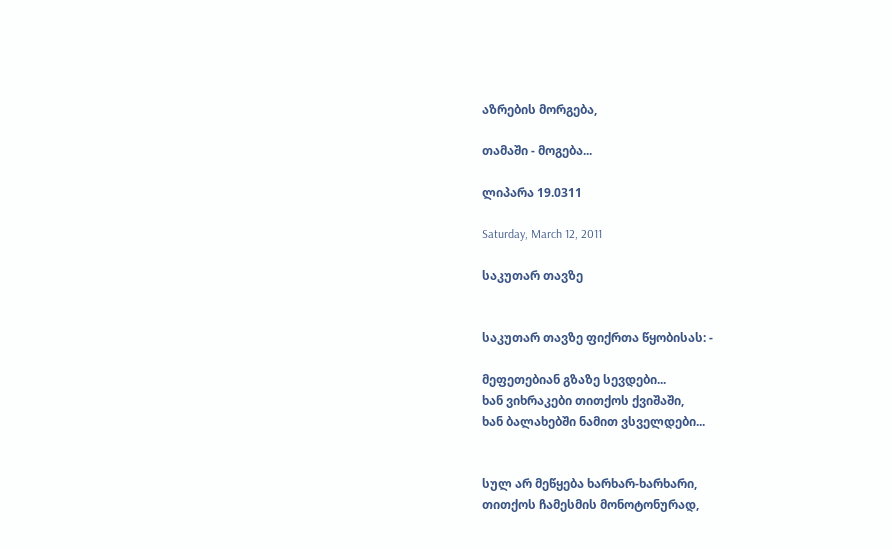აზრების მორგება,

თამაში - მოგება...

ლიპარა 19.0311

Saturday, March 12, 2011

საკუთარ თავზე


საკუთარ თავზე ფიქრთა წყობისას: -

მეფეთებიან გზაზე სევდები...
ხან ვიხრაკები თითქოს ქვიშაში,
ხან ბალახებში ნამით ვსველდები...


სულ არ მეწყება ხარხარ-ხარხარი,
თითქოს ჩამესმის მონოტონურად,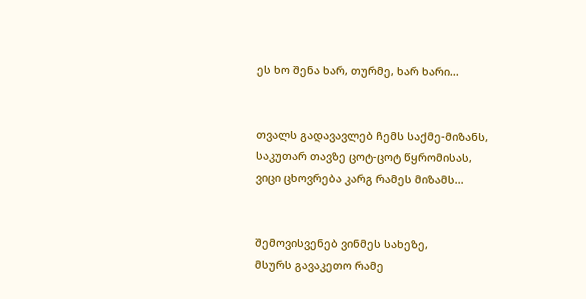ეს ხო შენა ხარ, თურმე, ხარ ხარი...


თვალს გადავავლებ ჩემს საქმე-მიზანს,
საკუთარ თავზე ცოტ-ცოტ წყრომისას,
ვიცი ცხოვრება კარგ რამეს მიზამს...


შემოვისვენებ ვინმეს სახეზე,
მსურს გავაკეთო რამე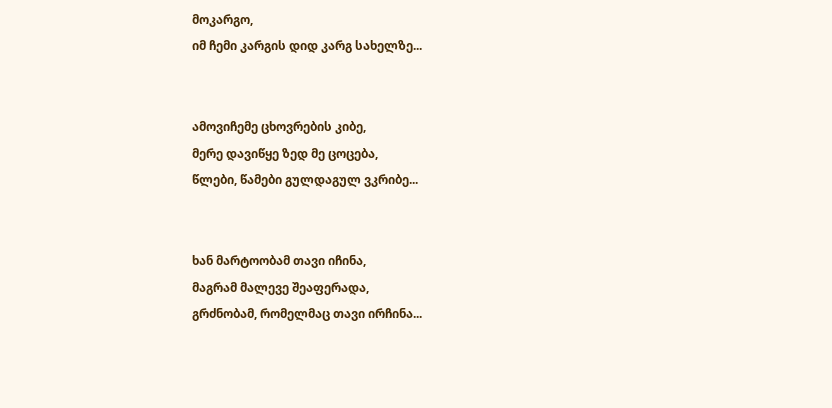მოკარგო,
იმ ჩემი კარგის დიდ კარგ სახელზე...


ამოვიჩემე ცხოვრების კიბე,
მერე დავიწყე ზედ მე ცოცება,
წლები, წამები გულდაგულ ვკრიბე...


ხან მარტოობამ თავი იჩინა,
მაგრამ მალევე შეაფერადა,
გრძნობამ, რომელმაც თავი ირჩინა...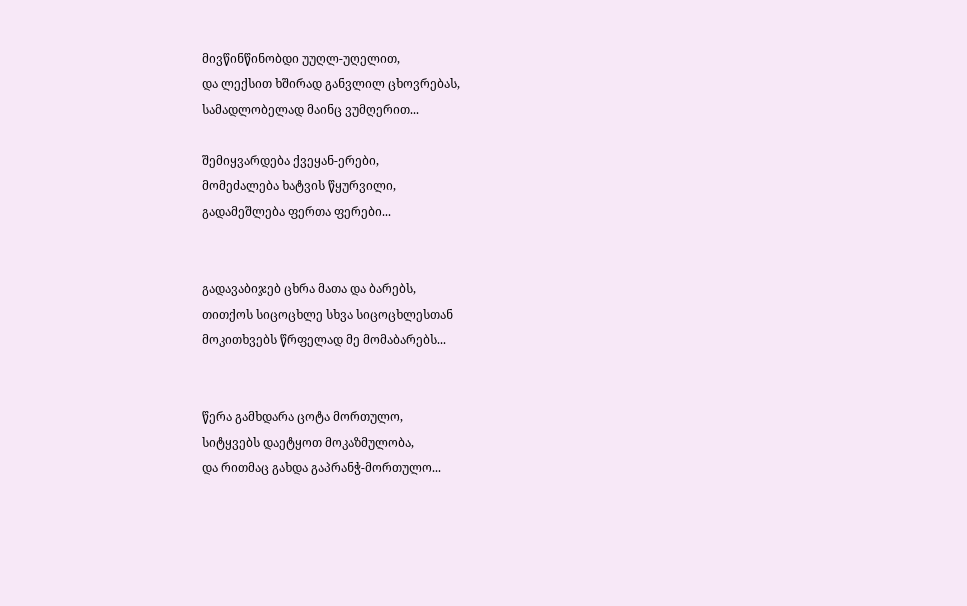მივწინწინობდი უუღლ-უღელით,
და ლექსით ხშირად განვლილ ცხოვრებას,
სამადლობელად მაინც ვუმღერით...

შემიყვარდება ქვეყან-ერები,
მომეძალება ხატვის წყურვილი,
გადამეშლება ფერთა ფერები...


გადავაბიჯებ ცხრა მათა და ბარებს,
თითქოს სიცოცხლე სხვა სიცოცხლესთან
მოკითხვებს წრფელად მე მომაბარებს...


წერა გამხდარა ცოტა მორთულო,
სიტყვებს დაეტყოთ მოკაზმულობა,
და რითმაც გახდა გაპრანჭ-მორთულო...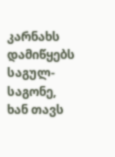კარნახს დამიწყებს საგულ-საგონე,
ხან თავს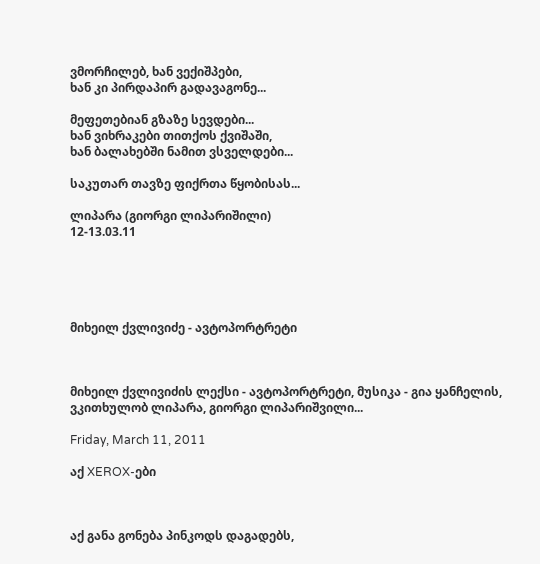ვმორჩილებ, ხან ვექიშპები,
ხან კი პირდაპირ გადავაგონე...

მეფეთებიან გზაზე სევდები...
ხან ვიხრაკები თითქოს ქვიშაში,
ხან ბალახებში ნამით ვსველდები...

საკუთარ თავზე ფიქრთა წყობისას...

ლიპარა (გიორგი ლიპარიშილი)
12-13.03.11





მიხეილ ქვლივიძე - ავტოპორტრეტი



მიხეილ ქვლივიძის ლექსი - ავტოპორტრეტი, მუსიკა - გია ყანჩელის, ვკითხულობ ლიპარა, გიორგი ლიპარიშვილი...

Friday, March 11, 2011

აქ XEROX-ები



აქ განა გონება პინკოდს დაგადებს,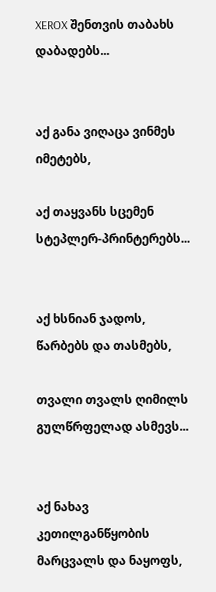XEROX შენთვის თაბახს დაბადებს...


აქ განა ვიღაცა ვინმეს იმეტებს,

აქ თაყვანს სცემენ სტეპლერ-პრინტერებს...


აქ ხსნიან ჯადოს, წარბებს და თასმებს,

თვალი თვალს ღიმილს გულწრფელად ასმევს...


აქ ნახავ კეთილგანწყობის მარცვალს და ნაყოფს,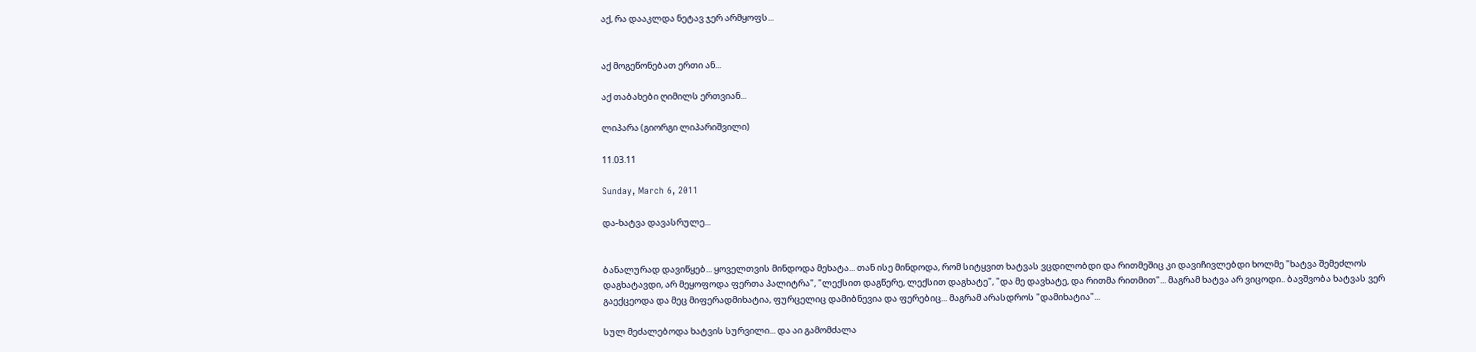აქ, რა დააკლდა ნეტავ ჯერ არმყოფს...


აქ მოგეწონებათ ერთი ან...

აქ თაბახები ღიმილს ერთვიან...

ლიპარა (გიორგი ლიპარიშვილი)

11.03.11

Sunday, March 6, 2011

და-ხატვა დავასრულე...


ბანალურად დავიწყებ... ყოველთვის მინდოდა მეხატა... თან ისე მინდოდა, რომ სიტყვით ხატვას ვცდილობდი და რითმეშიც კი დავიჩივლებდი ხოლმე "ხატვა შემეძლოს დაგხატავდი, არ მეყოფოდა ფერთა პალიტრა", "ლექსით დაგწერე, ლექსით დაგხატე", "და მე დავხატე, და რითმა რითმით"... მაგრამ ხატვა არ ვიცოდი.. ბავშვობა ხატვას ვერ გაექცეოდა და მეც მიფერადმიხატია, ფურცელიც დამიბნევია და ფერებიც... მაგრამ არასდროს "დამიხატია"...

სულ მეძალებოდა ხატვის სურვილი... და აი გამომძალა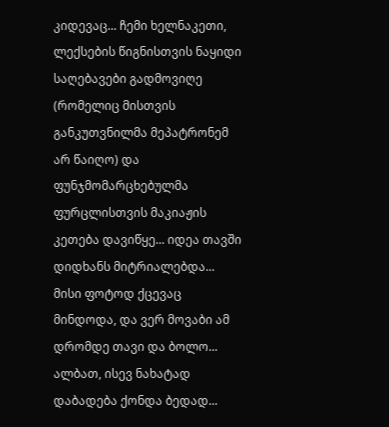კიდევაც... ჩემი ხელნაკეთი, ლექსების წიგნისთვის ნაყიდი საღებავები გადმოვიღე (რომელიც მისთვის განკუთვნილმა მეპატრონემ არ წაიღო) და ფუნჯმომარცხებულმა ფურცლისთვის მაკიაჟის კეთება დავიწყე... იდეა თავში დიდხანს მიტრიალებდა... მისი ფოტოდ ქცევაც მინდოდა, და ვერ მოვაბი ამ დრომდე თავი და ბოლო... ალბათ, ისევ ნახატად დაბადება ქონდა ბედად...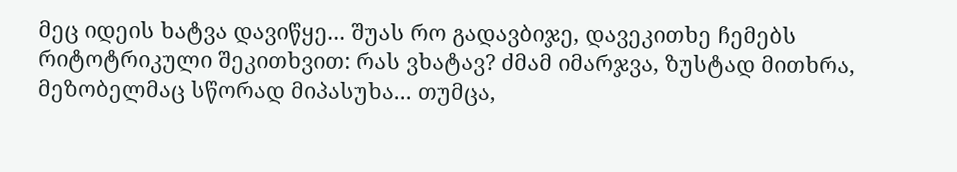მეც იდეის ხატვა დავიწყე... შუას რო გადავბიჯე, დავეკითხე ჩემებს რიტოტრიკული შეკითხვით: რას ვხატავ? ძმამ იმარჯვა, ზუსტად მითხრა, მეზობელმაც სწორად მიპასუხა... თუმცა,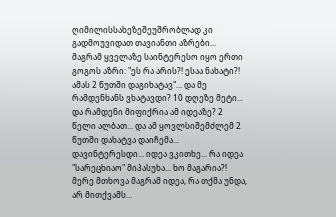ღიმილისსახეზეშეუშრობლად კი გადმოუვიდათ თავიანთი აზრები... მაგრამ ყველაზე საინტერესო იყო ერთი გოგოს აზრი: "ეს რა არის?! ესაა ნახატი?! ამას 2 წუთში დაგიხატავ"... და მე რამდენხანს ვხატავდი? 10 დღეზე მეტი... და რამდენი მიფიქრია ამ იდეაზე? 2 წელი ალბათ... და ამ ყოვლსიშემძლემ 2 წუთში დახატვა დაიჩემა... დავინტერესდი... იდეა ვკითხე... რა იდეა "სარეცხიაო" მიპასუხა... ხო მაგარია?! მერე მთხოვა მაგრამ იდეა, რა თქმა უნდა, არ მითქვამს...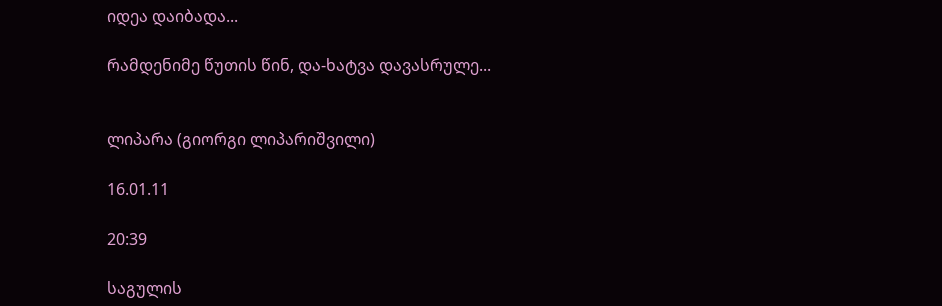იდეა დაიბადა...

რამდენიმე წუთის წინ, და-ხატვა დავასრულე...


ლიპარა (გიორგი ლიპარიშვილი)

16.01.11

20:39

საგულის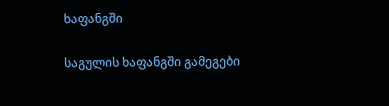ხაფანგში

საგულის ხაფანგში გამეგები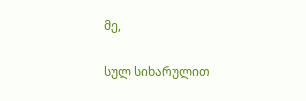მე,

სულ სიხარულით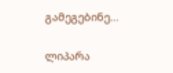გამეგებინე...

ლიპარა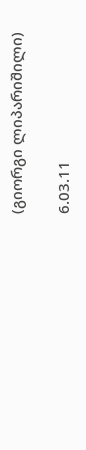(გიორგი ლიპარიშილი)

6.03.11